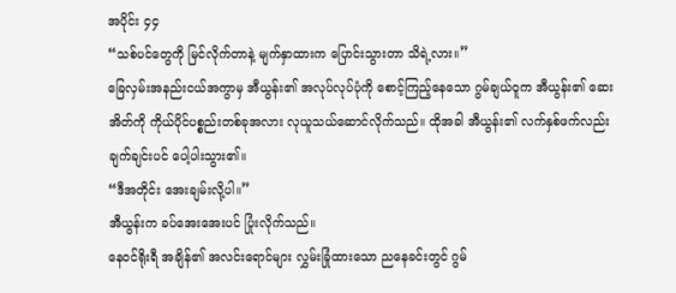အပိုင်း ၄၄
“သစ်ပင်တွေကို မြင်လိုက်တာနဲ့ မျက်နှာထားက ပြောင်းသွားတာ သိရဲ့လား။”
ခြေလှမ်းအနည်းငယ်အကွာမှ အီယွန်း၏ အလုပ်လုပ်ပုံကို စောင့်ကြည့်နေသော ဂွမ်ချယ်ဝူက အီယွန်း၏ ဆေးအိတ်ကို ကိုယ်ပိုင်ပစ္စည်းတစ်ခုအလား လုယူသယ်ဆောင်လိုက်သည်။ ထိုအခါ အီယွန်း၏ လက်နှစ်ဖက်လည်း ချက်ချင်းပင် ပေါ့ပါးသွား၏။
“ဒီအတိုင်း အေးချမ်းလို့ပါ။”
အီယွန်းက ခပ်အေးအေးပင် ပြုံးလိုက်သည်။
နေဝင်ရိုးရီ အချိန်၏ အလင်းရောင်များ လွှမ်းခြုံထားသော ညနေခင်းတွင် ဂွမ်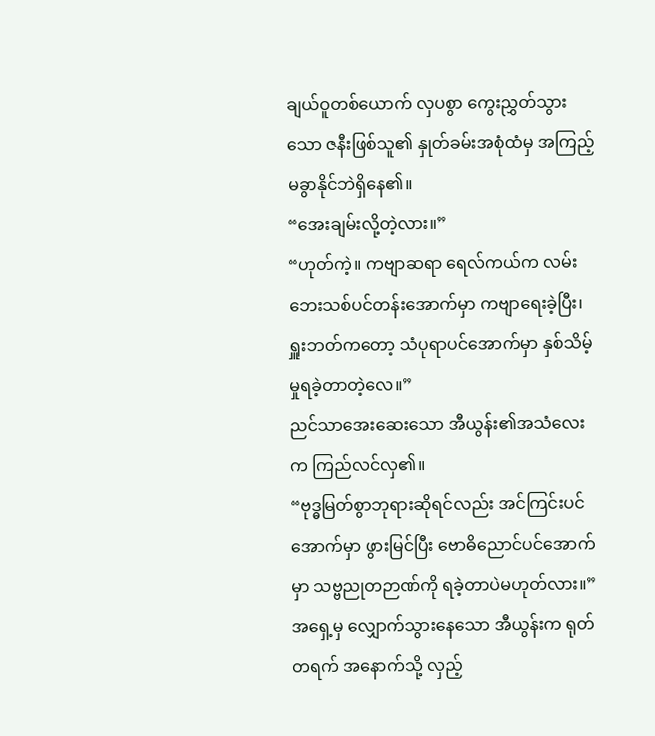ချယ်ဝူတစ်ယောက် လှပစွာ ကွေးညွှတ်သွားသော ဇနီးဖြစ်သူ၏ နှုတ်ခမ်းအစုံထံမှ အကြည့်မခွာနိုင်ဘဲရှိနေ၏။
“အေးချမ်းလို့တဲ့လား။”
“ဟုတ်ကဲ့။ ကဗျာဆရာ ရေလ်ကယ်က လမ်းဘေးသစ်ပင်တန်းအောက်မှာ ကဗျာရေးခဲ့ပြီး၊ ရှူးဘတ်ကတော့ သံပုရာပင်အောက်မှာ နှစ်သိမ့်မှုရခဲ့တာတဲ့လေ။”
ညင်သာအေးဆေးသော အီယွန်း၏အသံလေးက ကြည်လင်လှ၏။
“ဗုဒ္ဓမြတ်စွာဘုရားဆိုရင်လည်း အင်ကြင်းပင်အောက်မှာ ဖွားမြင်ပြီး ဗောဓိညောင်ပင်အောက်မှာ သဗ္ဗညုတဉာဏ်ကို ရခဲ့တာပဲမဟုတ်လား။”
အရှေ့မှ လျှောက်သွားနေသော အီယွန်းက ရုတ်တရက် အနောက်သို့ လှည့်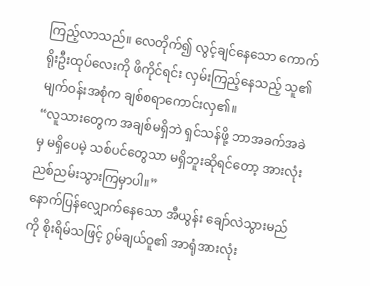ကြည့်လာသည်။ လေတိုက်၍ လွင့်ချင်နေသော ကောက်ရိုးဦးထုပ်လေးကို ဖိကိုင်ရင်း လှမ်းကြည့်နေသည့် သူ၏ မျက်ဝန်းအစုံက ချစ်စရာကောင်းလှ၏။
“လူသားတွေက အချစ်မရှိဘဲ ရှင်သန်ဖို့ ဘာအခက်အခဲမှ မရှိပေမဲ့ သစ်ပင်တွေသာ မရှိဘူးဆိုရင်တော့ အားလုံး ညစ်ညမ်းသွားကြမှာပါ။”
နောက်ပြန်လျှောက်နေသော အီယွန်း ချော်လဲသွားမည်ကို စိုးရိမ်သဖြင့် ဂွမ်ချယ်ဝူ၏ အာရုံအားလုံး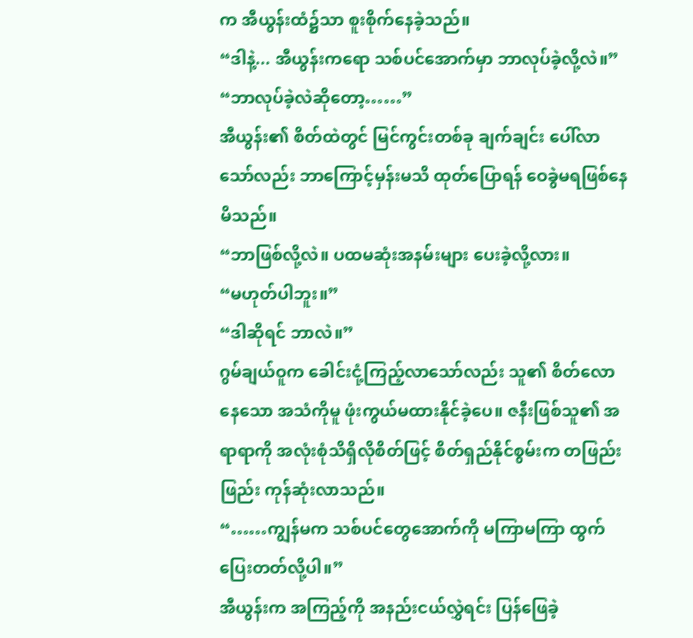က အီယွန်းထံ၌သာ စူးစိုက်နေခဲ့သည်။
“ဒါနဲ့... အီယွန်းကရော သစ်ပင်အောက်မှာ ဘာလုပ်ခဲ့လို့လဲ။”
“ဘာလုပ်ခဲ့လဲဆိုတော့……”
အီယွန်း၏ စိတ်ထဲတွင် မြင်ကွင်းတစ်ခု ချက်ချင်း ပေါ်လာသော်လည်း ဘာကြောင့်မှန်းမသိ ထုတ်ပြောရန် ဝေခွဲမရဖြစ်နေမိသည်။
“ဘာဖြစ်လို့လဲ။ ပထမဆုံးအနမ်းများ ပေးခဲ့လို့လား။
“မဟုတ်ပါဘူး။”
“ဒါဆိုရင် ဘာလဲ။”
ဂွမ်ချယ်ဝူက ခေါင်းငုံ့ကြည့်လာသော်လည်း သူ၏ စိတ်လောနေသော အသံကိုမူ ဖုံးကွယ်မထားနိုင်ခဲ့ပေ။ ဇနီးဖြစ်သူ၏ အရာရာကို အလုံးစုံသိရှိလိုစိတ်ဖြင့် စိတ်ရှည်နိုင်စွမ်းက တဖြည်းဖြည်း ကုန်ဆုံးလာသည်။
“……ကျွန်မက သစ်ပင်တွေအောက်ကို မကြာမကြာ ထွက်ပြေးတတ်လို့ပါ။”
အီယွန်းက အကြည့်ကို အနည်းငယ်လွှဲရင်း ပြန်ဖြေခဲ့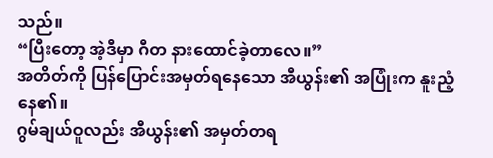သည်။
“ပြီးတော့ အဲ့ဒီမှာ ဂီတ နားထောင်ခဲ့တာလေ။”
အတိတ်ကို ပြန်ပြောင်းအမှတ်ရနေသော အီယွန်း၏ အပြုံးက နူးညံ့နေ၏။
ဂွမ်ချယ်ဝူလည်း အီယွန်း၏ အမှတ်တရ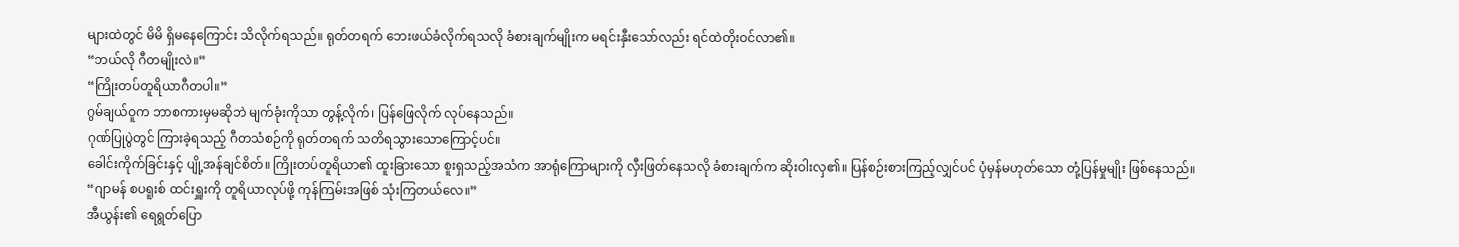များထဲတွင် မိမိ ရှိမနေကြောင်း သိလိုက်ရသည်။ ရုတ်တရက် ဘေးဖယ်ခံလိုက်ရသလို ခံစားချက်မျိုးက မရင်းနှီးသော်လည်း ရင်ထဲတိုးဝင်လာ၏။
“ဘယ်လို ဂီတမျိုးလဲ။”
“ကြိုးတပ်တူရိယာဂီတပါ။”
ဂွမ်ချယ်ဝူက ဘာစကားမှမဆိုဘဲ မျက်ခုံးကိုသာ တွန့်လိုက်၊ ပြန်ဖြေလိုက် လုပ်နေသည်။
ဂုဏ်ပြုပွဲတွင် ကြားခဲ့ရသည့် ဂီတသံစဉ်ကို ရုတ်တရက် သတိရသွားသောကြောင့်ပင်။
ခေါင်းကိုက်ခြင်းနှင့် ပျို့အန်ချင်စိတ်။ ကြိုးတပ်တူရိယာ၏ ထူးခြားသော စူးရှသည့်အသံက အာရုံကြောများကို လှီးဖြတ်နေသလို ခံစားချက်က ဆိုးဝါးလှ၏။ ပြန်စဉ်းစားကြည့်လျှင်ပင် ပုံမှန်မဟုတ်သော တုံ့ပြန်မှုမျိုး ဖြစ်နေသည်။
“ဂျာမန် စပရူးစ် ထင်းရှူးကို တူရိယာလုပ်ဖို့ ကုန်ကြမ်းအဖြစ် သုံးကြတယ်လေ။”
အီယွန်း၏ ရေရွတ်ပြော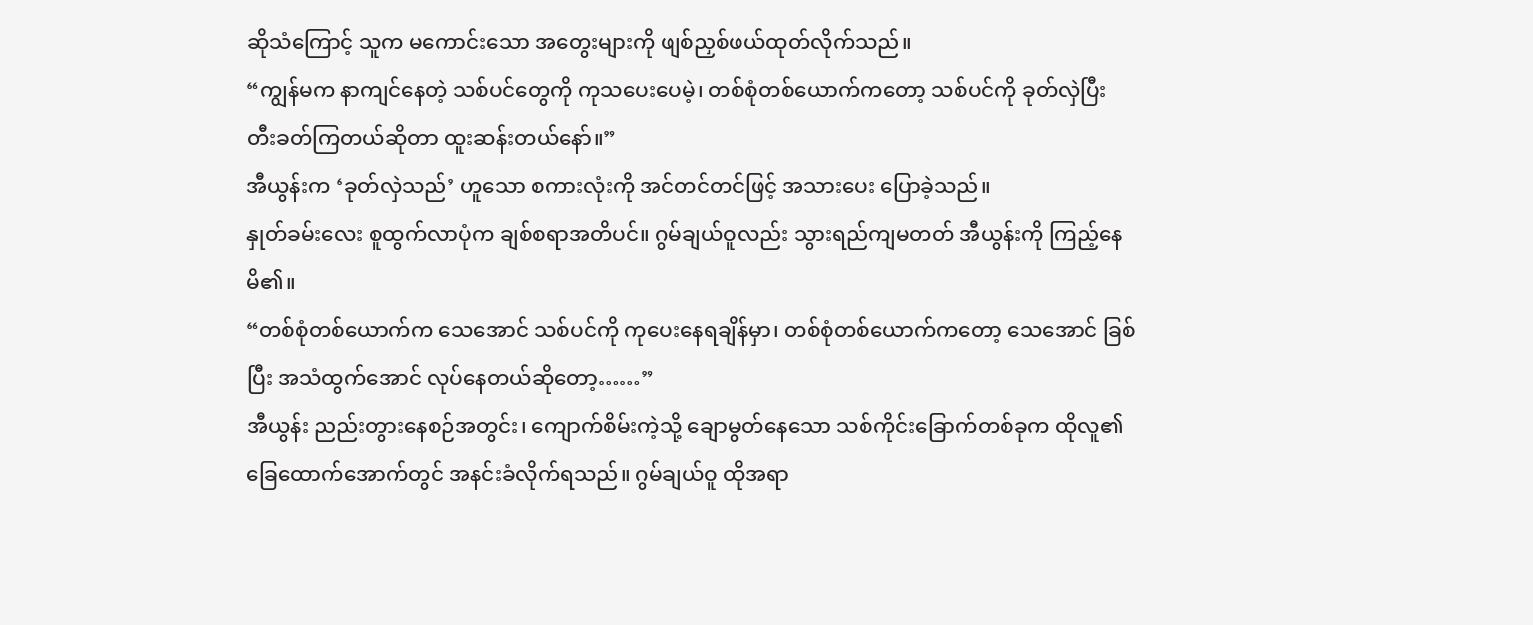ဆိုသံကြောင့် သူက မကောင်းသော အတွေးများကို ဖျစ်ညှစ်ဖယ်ထုတ်လိုက်သည်။
“ကျွန်မက နာကျင်နေတဲ့ သစ်ပင်တွေကို ကုသပေးပေမဲ့၊ တစ်စုံတစ်ယောက်ကတော့ သစ်ပင်ကို ခုတ်လှဲပြီး တီးခတ်ကြတယ်ဆိုတာ ထူးဆန်းတယ်နော်။”
အီယွန်းက ‘ခုတ်လှဲသည်’ ဟူသော စကားလုံးကို အင်တင်တင်ဖြင့် အသားပေး ပြောခဲ့သည်။
နှုတ်ခမ်းလေး စူထွက်လာပုံက ချစ်စရာအတိပင်။ ဂွမ်ချယ်ဝူလည်း သွားရည်ကျမတတ် အီယွန်းကို ကြည့်နေမိ၏။
“တစ်စုံတစ်ယောက်က သေအောင် သစ်ပင်ကို ကုပေးနေရချိန်မှာ၊ တစ်စုံတစ်ယောက်ကတော့ သေအောင် ခြစ်ပြီး အသံထွက်အောင် လုပ်နေတယ်ဆိုတော့……”
အီယွန်း ညည်းတွားနေစဉ်အတွင်း၊ ကျောက်စိမ်းကဲ့သို့ ချောမွတ်နေသော သစ်ကိုင်းခြောက်တစ်ခုက ထိုလူ၏ ခြေထောက်အောက်တွင် အနင်းခံလိုက်ရသည်။ ဂွမ်ချယ်ဝူ ထိုအရာ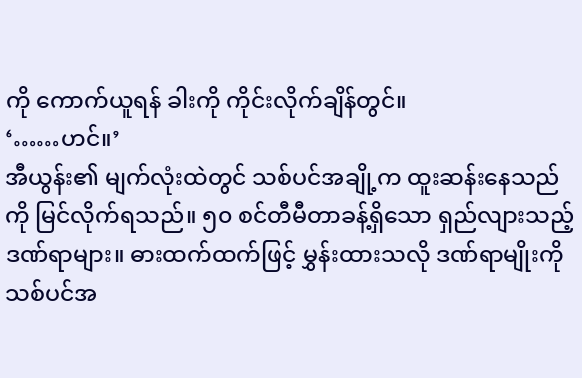ကို ကောက်ယူရန် ခါးကို ကိုင်းလိုက်ချိန်တွင်။
‘……ဟင်။’
အီယွန်း၏ မျက်လုံးထဲတွင် သစ်ပင်အချို့က ထူးဆန်းနေသည်ကို မြင်လိုက်ရသည်။ ၅၀ စင်တီမီတာခန့်ရှိသော ရှည်လျားသည့် ဒဏ်ရာများ။ ဓားထက်ထက်ဖြင့် မွှန်းထားသလို ဒဏ်ရာမျိုးကို သစ်ပင်အ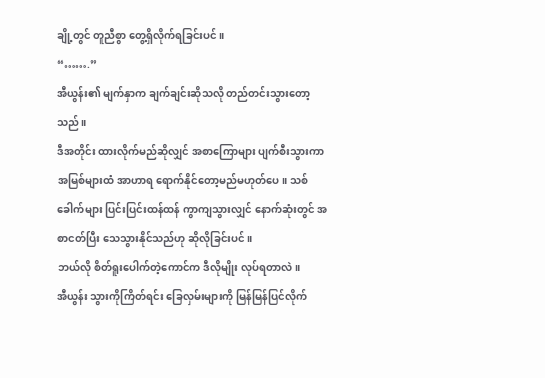ချို့တွင် တူညီစွာ တွေ့ရှိလိုက်ရခြင်းပင်။
“…….”
အီယွန်း၏ မျက်နှာက ချက်ချင်းဆိုသလို တည်တင်းသွားတော့သည်။
ဒီအတိုင်း ထားလိုက်မည်ဆိုလျှင် အစာကြောများ ပျက်စီးသွားကာ အမြစ်များထံ အာဟာရ ရောက်နိုင်တော့မည်မဟုတ်ပေ။ သစ်ခေါက်များ ပြင်းပြင်းထန်ထန် ကွာကျသွားလျှင် နောက်ဆုံးတွင် အစာငတ်ပြီး သေသွားနိုင်သည်ဟု ဆိုလိုခြင်းပင်။
ဘယ်လို စိတ်ရူးပေါက်တဲ့ကောင်က ဒီလိုမျိုး လုပ်ရတာလဲ။
အီယွန်း သွားကိုကြိတ်ရင်း ခြေလှမ်းများကို မြန်မြန်ပြင်လိုက်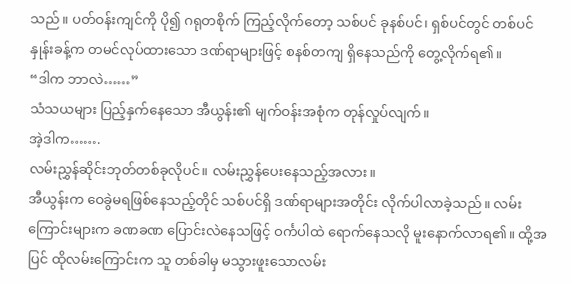သည်။ ပတ်ဝန်းကျင်ကို ပို၍ ဂရုတစိုက် ကြည့်လိုက်တော့ သစ်ပင် ခုနစ်ပင်၊ ရှစ်ပင်တွင် တစ်ပင်နှုန်းခန့်က တမင်လုပ်ထားသော ဒဏ်ရာများဖြင့် စနစ်တကျ ရှိနေသည်ကို တွေ့လိုက်ရ၏။
“ဒါက ဘာလဲ……”
သံသယများ ပြည့်နှက်နေသော အီယွန်း၏ မျက်ဝန်းအစုံက တုန်လှုပ်လျက်။
အဲ့ဒါက…….
လမ်းညွှန်ဆိုင်းဘုတ်တစ်ခုလိုပင်။ လမ်းညွှန်ပေးနေသည့်အလား။
အီယွန်းက ဝေခွဲမရဖြစ်နေသည့်တိုင် သစ်ပင်ရှိ ဒဏ်ရာများအတိုင်း လိုက်ပါလာခဲ့သည်။ လမ်းကြောင်းများက ခဏခဏ ပြောင်းလဲနေသဖြင့် ဝင်္ကပါထဲ ရောက်နေသလို မူးနောက်လာရ၏။ ထို့အပြင် ထိုလမ်းကြောင်းက သူ တစ်ခါမှ မသွားဖူးသောလမ်း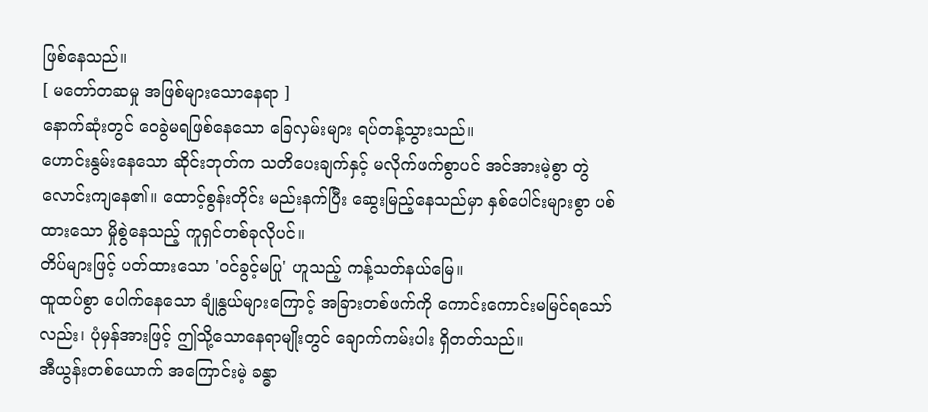ဖြစ်နေသည်။
[ မတော်တဆမှု အဖြစ်များသောနေရာ ]
နောက်ဆုံးတွင် ဝေခွဲမရဖြစ်နေသော ခြေလှမ်းများ ရပ်တန့်သွားသည်။
ဟောင်းနွမ်းနေသော ဆိုင်းဘုတ်က သတိပေးချက်နှင့် မလိုက်ဖက်စွာပင် အင်အားမဲ့စွာ တွဲလောင်းကျနေ၏။ ထောင့်စွန်းတိုင်း မည်းနက်ပြီး ဆွေးမြည့်နေသည်မှာ နှစ်ပေါင်းများစွာ ပစ်ထားသော မှိုစွဲနေသည့် ကူရှင်တစ်ခုလိုပင်။
တိပ်များဖြင့် ပတ်ထားသော 'ဝင်ခွင့်မပြု' ဟူသည့် ကန့်သတ်နယ်မြေ။
ထူထပ်စွာ ပေါက်နေသော ချုံနွယ်များကြောင့် အခြားတစ်ဖက်ကို ကောင်းကောင်းမမြင်ရသော်လည်း၊ ပုံမှန်အားဖြင့် ဤသို့သောနေရာမျိုးတွင် ချောက်ကမ်းပါး ရှိတတ်သည်။
အီယွန်းတစ်ယောက် အကြောင်းမဲ့ ခန္ဓာ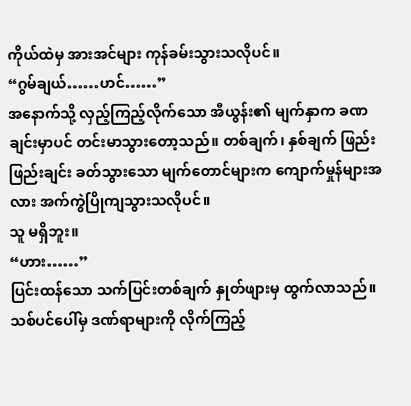ကိုယ်ထဲမှ အားအင်များ ကုန်ခမ်းသွားသလိုပင်။
“ဂွမ်ချယ်……ဟင်……”
အနောက်သို့ လှည့်ကြည့်လိုက်သော အီယွန်း၏ မျက်နှာက ခဏချင်းမှာပင် တင်းမာသွားတော့သည်။ တစ်ချက်၊ နှစ်ချက် ဖြည်းဖြည်းချင်း ခတ်သွားသော မျက်တောင်များက ကျောက်မှုန်များအလား အက်ကွဲပြိုကျသွားသလိုပင်။
သူ မရှိဘူး။
“ဟား……”
ပြင်းထန်သော သက်ပြင်းတစ်ချက် နှုတ်ဖျားမှ ထွက်လာသည်။ သစ်ပင်ပေါ်မှ ဒဏ်ရာများကို လိုက်ကြည့်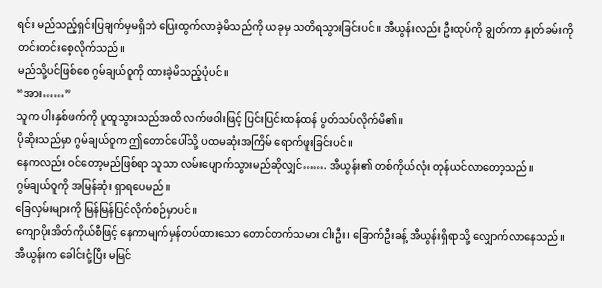ရင်း မည်သည့်ရှင်းပြချက်မှမရှိဘဲ ပြေးထွက်လာခဲ့မိသည်ကို ယခုမှ သတိရသွားခြင်းပင်။ အီယွန်းလည်း ဦးထုပ်ကို ချွတ်ကာ နှုတ်ခမ်းကို တင်းတင်းစေ့လိုက်သည်။
မည်သို့ပင်ဖြစ်စေ ဂွမ်ချယ်ဝူကို ထားခဲ့မိသည့်ပုံပင်။
“အား……”
သူက ပါးနှစ်ဖက်ကို ပူထူသွားသည်အထိ လက်ဖဝါးဖြင့် ပြင်းပြင်းထန်ထန် ပွတ်သပ်လိုက်မိ၏။
ပိုဆိုးသည်မှာ ဂွမ်ချယ်ဝူက ဤတောင်ပေါ်သို့ ပထမဆုံးအကြိမ် ရောက်ဖူးခြင်းပင်။
နေကလည်း ဝင်တော့မည်ဖြစ်ရာ သူသာ လမ်းပျောက်သွားမည်ဆိုလျှင်……. အီယွန်း၏ တစ်ကိုယ်လုံး တုန်ယင်လာတော့သည်။
ဂွမ်ချယ်ဝူကို အမြန်ဆုံး ရှာရပေမည်။
ခြေလှမ်းများကို မြန်မြန်ပြင်လိုက်စဉ်မှာပင်။
ကျောပိုးအိတ်ကိုယ်စီဖြင့် နေကာမျက်မှန်တပ်ထားသော တောင်တက်သမား ငါးဦး၊ ခြောက်ဦးခန့် အီယွန်းရှိရာသို့ လျှောက်လာနေသည်။ အီယွန်းက ခေါင်းငုံ့ပြီး မမြင်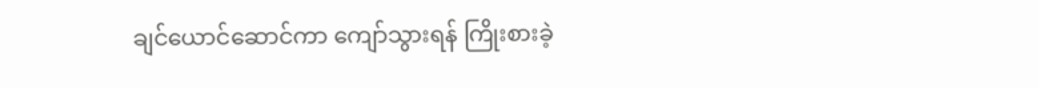ချင်ယောင်ဆောင်ကာ ကျော်သွားရန် ကြိုးစားခဲ့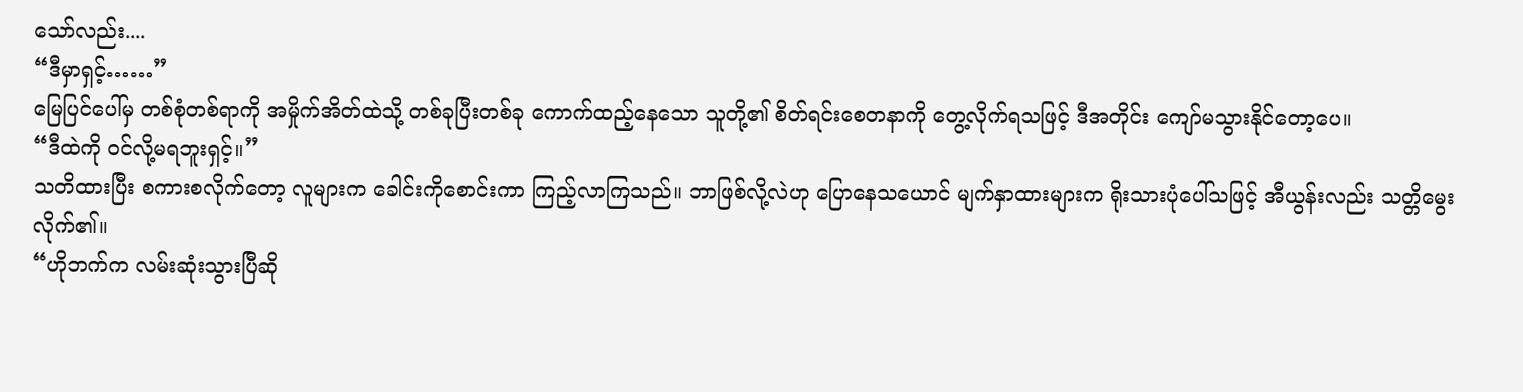သော်လည်း....
“ဒီမှာရှင့်……”
မြေပြင်ပေါ်မှ တစ်စုံတစ်ရာကို အမှိုက်အိတ်ထဲသို့ တစ်ခုပြီးတစ်ခု ကောက်ထည့်နေသော သူတို့၏ စိတ်ရင်းစေတနာကို တွေ့လိုက်ရသဖြင့် ဒီအတိုင်း ကျော်မသွားနိုင်တော့ပေ။
“ဒီထဲကို ဝင်လို့မရဘူးရှင့်။”
သတိထားပြီး စကားစလိုက်တော့ လူများက ခေါင်းကိုစောင်းကာ ကြည့်လာကြသည်။ ဘာဖြစ်လို့လဲဟု ပြောနေသယောင် မျက်နှာထားများက ရိုးသားပုံပေါ်သဖြင့် အီယွန်းလည်း သတ္တိမွေးလိုက်၏။
“ဟိုဘက်က လမ်းဆုံးသွားပြီဆို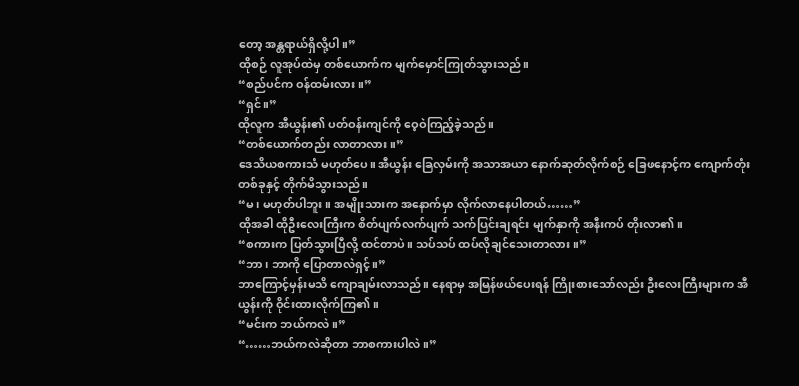တော့ အန္တရာယ်ရှိလို့ပါ။”
ထိုစဉ် လူအုပ်ထဲမှ တစ်ယောက်က မျက်မှောင်ကြုတ်သွားသည်။
“စည်ပင်က ဝန်ထမ်းလား။”
“ရှင်။”
ထိုလူက အီယွန်း၏ ပတ်ဝန်းကျင်ကို ဝေ့ဝဲကြည့်ခဲ့သည်။
“တစ်ယောက်တည်း လာတာလား။”
ဒေသိယစကားသံ မဟုတ်ပေ။ အီယွန်း ခြေလှမ်းကို အသာအယာ နောက်ဆုတ်လိုက်စဉ် ခြေဖနောင့်က ကျောက်တုံးတစ်ခုနှင့် တိုက်မိသွားသည်။
“မ၊ မဟုတ်ပါဘူး။ အမျိုးသားက အနောက်မှာ လိုက်လာနေပါတယ်……”
ထိုအခါ ထိုဦးလေးကြီးက စိတ်ပျက်လက်ပျက် သက်ပြင်းချရင်း မျက်နှာကို အနီးကပ် တိုးလာ၏။
“စကားက ပြတ်သွားပြီလို့ ထင်တာပဲ။ သပ်သပ် ထပ်လိုချင်သေးတာလား။”
“ဘာ၊ ဘာကို ပြောတာလဲရှင့်။”
ဘာကြောင့်မှန်းမသိ ကျောချမ်းလာသည်။ နေရာမှ အမြန်ဖယ်ပေးရန် ကြိုးစားသော်လည်း ဦးလေးကြီးများက အီယွန်းကို ဝိုင်းထားလိုက်ကြ၏။
“မင်းက ဘယ်ကလဲ။”
“……ဘယ်ကလဲဆိုတာ ဘာစကားပါလဲ။”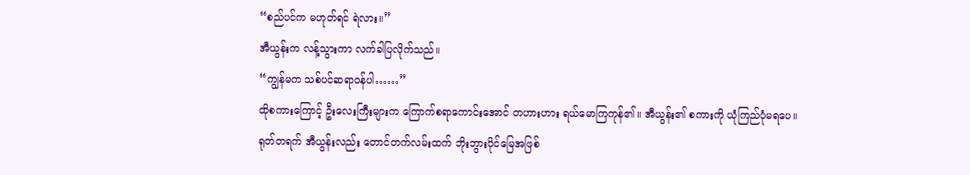“စည်ပင်က မဟုတ်ရင် ရဲလား။”
အီယွန်းက လန့်သွားကာ လက်ခါပြလိုက်သည်။
“ကျွန်မက သစ်ပင်ဆရာဝန်ပါ……”
ထိုစကားကြောင့် ဦးလေးကြီးများက ကြောက်စရာကောင်းအောင် တဟားဟား ရယ်မောကြကုန်၏။ အီယွန်း၏ စကားကို ယုံကြည်ပုံမရပေ။
ရုတ်တရက် အီယွန်းလည်း တောင်တက်လမ်းထက် ဘိုးဘွားပိုင်မြေအဖြစ်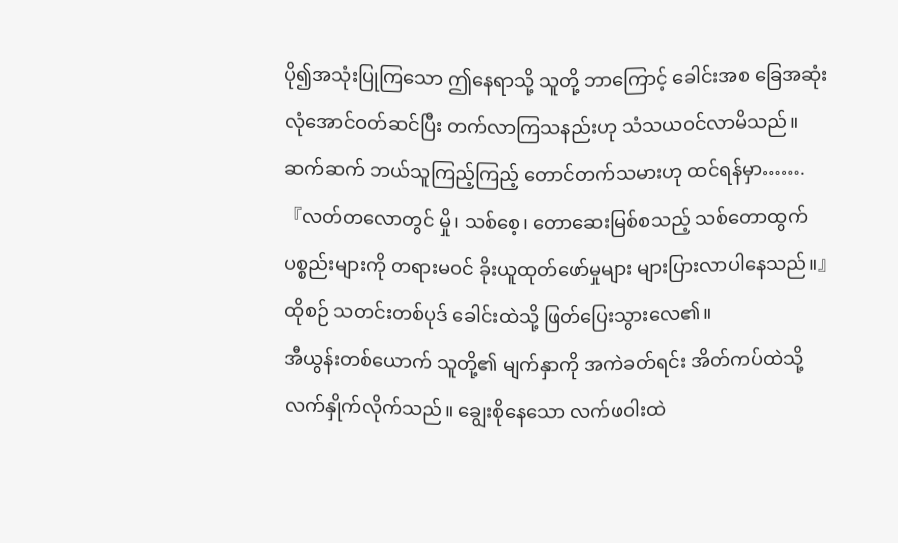ပို၍အသုံးပြုကြသော ဤနေရာသို့ သူတို့ ဘာကြောင့် ခေါင်းအစ ခြေအဆုံး လုံအောင်ဝတ်ဆင်ပြီး တက်လာကြသနည်းဟု သံသယဝင်လာမိသည်။
ဆက်ဆက် ဘယ်သူကြည့်ကြည့် တောင်တက်သမားဟု ထင်ရန်မှာ…….
『လတ်တလောတွင် မှို၊ သစ်စေ့၊ တောဆေးမြစ်စသည့် သစ်တောထွက် ပစ္စည်းများကို တရားမဝင် ခိုးယူထုတ်ဖော်မှုများ များပြားလာပါနေသည်။』
ထိုစဉ် သတင်းတစ်ပုဒ် ခေါင်းထဲသို့ ဖြတ်ပြေးသွားလေ၏။
အီယွန်းတစ်ယောက် သူတို့၏ မျက်နှာကို အကဲခတ်ရင်း အိတ်ကပ်ထဲသို့ လက်နှိုက်လိုက်သည်။ ချွေးစိုနေသော လက်ဖဝါးထဲ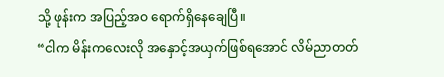သို့ ဖုန်းက အပြည့်အဝ ရောက်ရှိနေချေပြီ။
“ငါက မိန်းကလေးလို အနှောင့်အယှက်ဖြစ်ရအောင် လိမ်ညာတတ်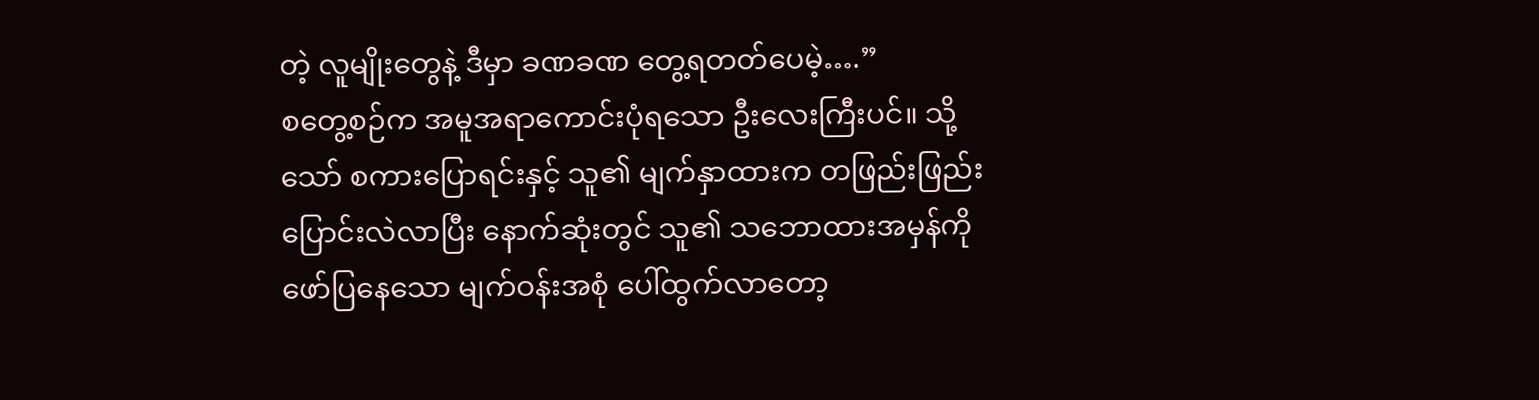တဲ့ လူမျိုးတွေနဲ့ ဒီမှာ ခဏခဏ တွေ့ရတတ်ပေမဲ့….”
စတွေ့စဉ်က အမူအရာကောင်းပုံရသော ဦးလေးကြီးပင်။ သို့သော် စကားပြောရင်းနှင့် သူ၏ မျက်နှာထားက တဖြည်းဖြည်း ပြောင်းလဲလာပြီး နောက်ဆုံးတွင် သူ၏ သဘောထားအမှန်ကို ဖော်ပြနေသော မျက်ဝန်းအစုံ ပေါ်ထွက်လာတော့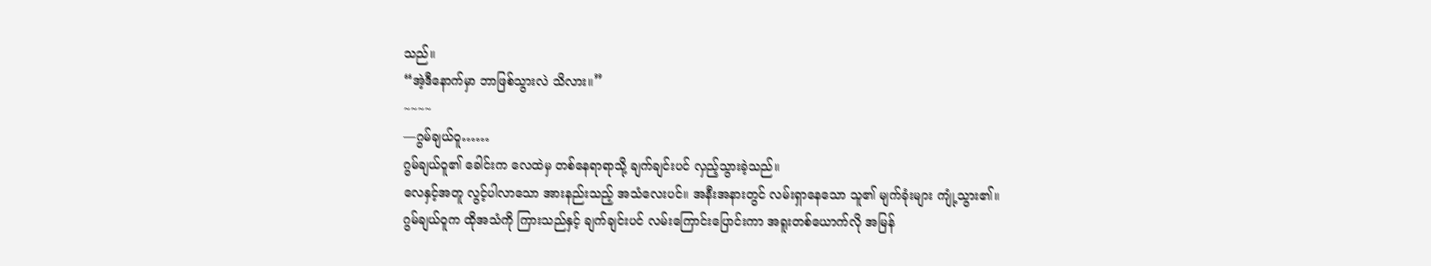သည်။
“အဲ့ဒီနောက်မှာ ဘာဖြစ်သွားလဲ သိလား။”
~~~~
―ဂွမ်ချယ်ဝူ……
ဂွမ်ချယ်ဝူ၏ ခေါင်းက လေထဲမှ တစ်နေရာရာသို့ ချက်ချင်းပင် လှည့်သွားခဲ့သည်။
လေနှင့်အတူ လွင့်ပါလာသော အားနည်းသည့် အသံလေးပင်။ အနီးအနားတွင် လမ်းရှာနေသော သူ၏ မျက်ခုံးများ ကျုံ့သွား၏။
ဂွမ်ချယ်ဝူက ထိုအသံကို ကြားသည်နှင့် ချက်ချင်းပင် လမ်းကြောင်းပြောင်းကာ အရူးတစ်ယောက်လို အမြန်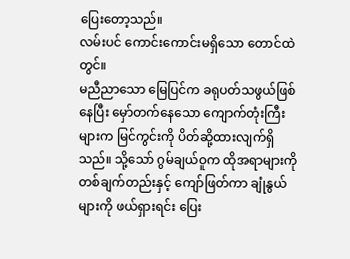ပြေးတော့သည်။
လမ်းပင် ကောင်းကောင်းမရှိသော တောင်ထဲတွင်။
မညီညာသော မြေပြင်က ခရုပတ်သဖွယ်ဖြစ်နေပြီး မှော်တက်နေသော ကျောက်တုံးကြီးများက မြင်ကွင်းကို ပိတ်ဆို့ထားလျက်ရှိသည်။ သို့သော် ဂွမ်ချယ်ဝူက ထိုအရာများကို တစ်ချက်တည်းနှင့် ကျော်ဖြတ်ကာ ချုံနွယ်များကို ဖယ်ရှားရင်း ပြေး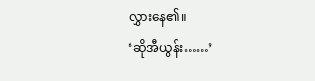လွှားနေ၏။
‘ဆိုအီယွန်း……’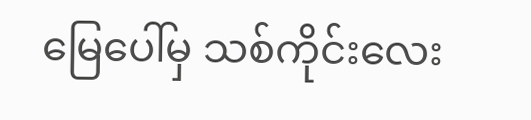မြေပေါ်မှ သစ်ကိုင်းလေး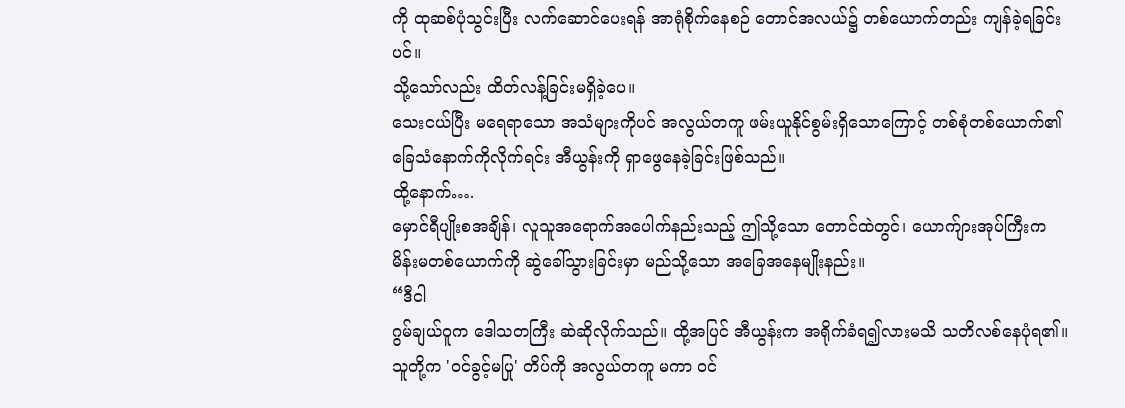ကို ထုဆစ်ပုံသွင်းပြီး လက်ဆောင်ပေးရန် အာရုံစိုက်နေစဉ် တောင်အလယ်၌ တစ်ယောက်တည်း ကျန်ခဲ့ရခြင်းပင်။
သို့သော်လည်း ထိတ်လန့်ခြင်းမရှိခဲ့ပေ။
သေးငယ်ပြီး မရေရာသော အသံများကိုပင် အလွယ်တကူ ဖမ်းယူနိုင်စွမ်းရှိသောကြောင့် တစ်စုံတစ်ယောက်၏ ခြေသံနောက်ကိုလိုက်ရင်း အီယွန်းကို ရှာဖွေနေခဲ့ခြင်းဖြစ်သည်။
ထို့နောက်….
မှောင်ရီပျိုးစအချိန်၊ လူသူအရောက်အပေါက်နည်းသည့် ဤသို့သော တောင်ထဲတွင်၊ ယောက်ျားအုပ်ကြီးက မိန်းမတစ်ယောက်ကို ဆွဲခေါ်သွားခြင်းမှာ မည်သို့သော အခြေအနေမျိုးနည်း။
“ဒီငါ
ဂွမ်ချယ်ဝူက ဒေါသတကြီး ဆဲဆိုလိုက်သည်။ ထို့အပြင် အီယွန်းက အရိုက်ခံရ၍လားမသိ သတိလစ်နေပုံရ၏။
သူတို့က 'ဝင်ခွင့်မပြု' တိပ်ကို အလွယ်တကူ မကာ ဝင်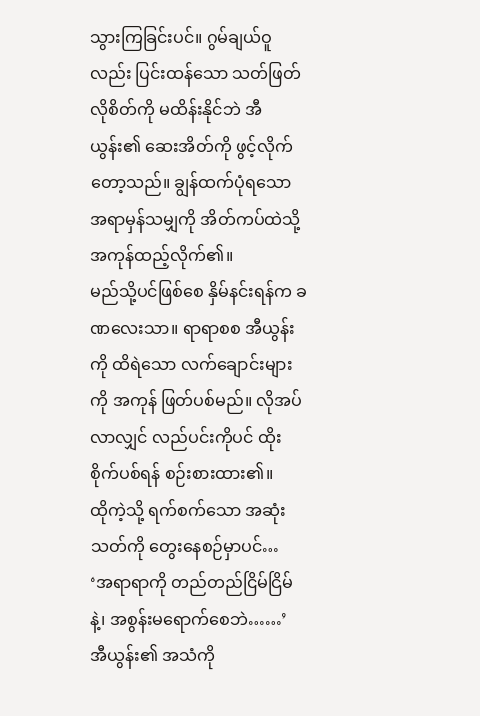သွားကြခြင်းပင်။ ဂွမ်ချယ်ဝူလည်း ပြင်းထန်သော သတ်ဖြတ်လိုစိတ်ကို မထိန်းနိုင်ဘဲ အီယွန်း၏ ဆေးအိတ်ကို ဖွင့်လိုက်တော့သည်။ ချွန်ထက်ပုံရသော အရာမှန်သမျှကို အိတ်ကပ်ထဲသို့ အကုန်ထည့်လိုက်၏။
မည်သို့ပင်ဖြစ်စေ နှိမ်နင်းရန်က ခဏလေးသာ။ ရာရာစစ အီယွန်းကို ထိရဲသော လက်ချောင်းများကို အကုန် ဖြတ်ပစ်မည်။ လိုအပ်လာလျှင် လည်ပင်းကိုပင် ထိုးစိုက်ပစ်ရန် စဉ်းစားထား၏။
ထိုကဲ့သို့ ရက်စက်သော အဆုံးသတ်ကို တွေးနေစဉ်မှာပင်…
‘အရာရာကို တည်တည်ငြိမ်ငြိမ်နဲ့၊ အစွန်းမရောက်စေဘဲ……’
အီယွန်း၏ အသံကို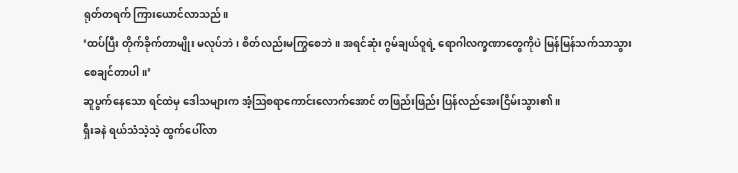ရုတ်တရက် ကြားယောင်လာသည်။
‘ထပ်ပြီး တိုက်ခိုက်တာမျိုး မလုပ်ဘဲ၊ စိတ်လည်းမကြွစေဘဲ။ အရင်ဆုံး ဂွမ်ချယ်ဝူရဲ့ ရောဂါလက္ခဏာတွေကိုပဲ မြန်မြန်သက်သာသွားစေချင်တာပါ။’
ဆူပွက်နေသော ရင်ထဲမှ ဒေါသများက အံ့ဩစရာကောင်းလောက်အောင် တဖြည်းဖြည်း ပြန်လည်အေးငြိမ်းသွား၏။
ရှီးခနဲ ရယ်သံသဲ့သဲ့ ထွက်ပေါ်လာ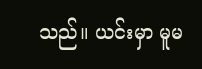သည်။ ယင်းမှာ မူမ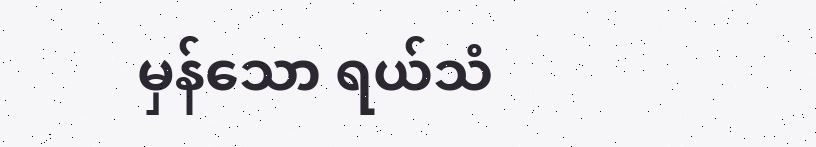မှန်သော ရယ်သံ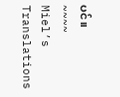ပင်။
~~~~
Miel’s Translations